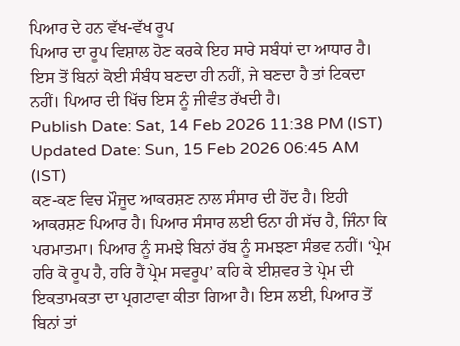ਪਿਆਰ ਦੇ ਹਨ ਵੱਖ-ਵੱਖ ਰੂਪ
ਪਿਆਰ ਦਾ ਰੂਪ ਵਿਸ਼ਾਲ ਹੋਣ ਕਰਕੇ ਇਹ ਸਾਰੇ ਸਬੰਧਾਂ ਦਾ ਆਧਾਰ ਹੈ। ਇਸ ਤੋਂ ਬਿਨਾਂ ਕੋਈ ਸੰਬੰਧ ਬਣਦਾ ਹੀ ਨਹੀਂ, ਜੇ ਬਣਦਾ ਹੈ ਤਾਂ ਟਿਕਦਾ ਨਹੀਂ। ਪਿਆਰ ਦੀ ਖਿੱਚ ਇਸ ਨੂੰ ਜੀਵੰਤ ਰੱਖਦੀ ਹੈ।
Publish Date: Sat, 14 Feb 2026 11:38 PM (IST)
Updated Date: Sun, 15 Feb 2026 06:45 AM (IST)
ਕਣ-ਕਣ ਵਿਚ ਮੌਜੂਦ ਆਕਰਸ਼ਣ ਨਾਲ ਸੰਸਾਰ ਦੀ ਹੋਂਦ ਹੈ। ਇਹੀ ਆਕਰਸ਼ਣ ਪਿਆਰ ਹੈ। ਪਿਆਰ ਸੰਸਾਰ ਲਈ ਓਨਾ ਹੀ ਸੱਚ ਹੈ, ਜਿੰਨਾ ਕਿ ਪਰਮਾਤਮਾ। ਪਿਆਰ ਨੂੰ ਸਮਝੇ ਬਿਨਾਂ ਰੱਬ ਨੂੰ ਸਮਝਣਾ ਸੰਭਵ ਨਹੀਂ। ‘ਪ੍ਰੇਮ ਹਰਿ ਕੋ ਰੂਪ ਹੈ, ਹਰਿ ਹੈਂ ਪ੍ਰੇਮ ਸਵਰੂਪ’ ਕਹਿ ਕੇ ਈਸ਼ਵਰ ਤੇ ਪ੍ਰੇਮ ਦੀ ਇਕਤਾਮਕਤਾ ਦਾ ਪ੍ਰਗਟਾਵਾ ਕੀਤਾ ਗਿਆ ਹੈ। ਇਸ ਲਈ, ਪਿਆਰ ਤੋਂ ਬਿਨਾਂ ਤਾਂ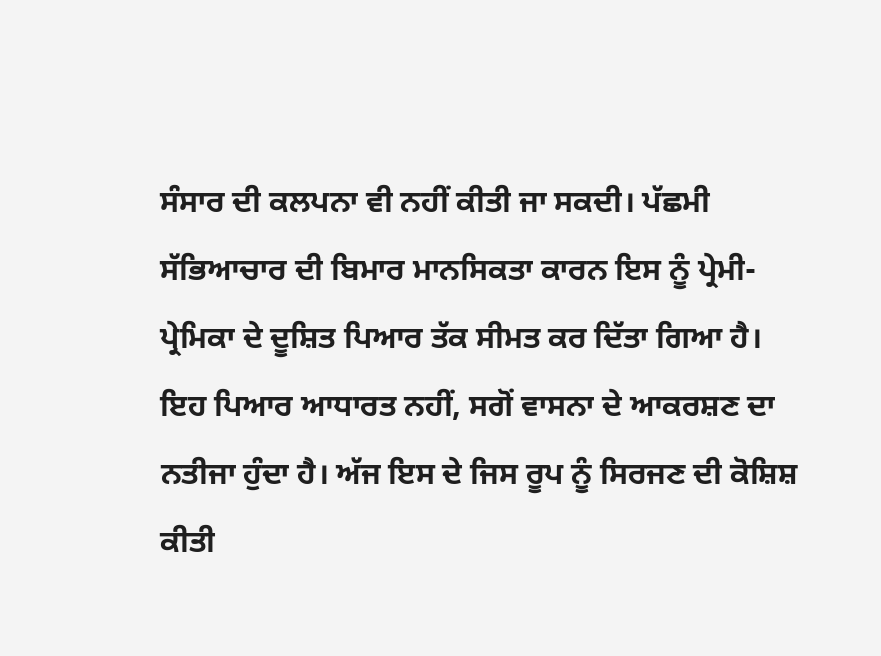ਸੰਸਾਰ ਦੀ ਕਲਪਨਾ ਵੀ ਨਹੀਂ ਕੀਤੀ ਜਾ ਸਕਦੀ। ਪੱਛਮੀ ਸੱਭਿਆਚਾਰ ਦੀ ਬਿਮਾਰ ਮਾਨਸਿਕਤਾ ਕਾਰਨ ਇਸ ਨੂੰ ਪ੍ਰੇਮੀ-ਪ੍ਰੇਮਿਕਾ ਦੇ ਦੂਸ਼ਿਤ ਪਿਆਰ ਤੱਕ ਸੀਮਤ ਕਰ ਦਿੱਤਾ ਗਿਆ ਹੈ।
ਇਹ ਪਿਆਰ ਆਧਾਰਤ ਨਹੀਂ, ਸਗੋਂ ਵਾਸਨਾ ਦੇ ਆਕਰਸ਼ਣ ਦਾ ਨਤੀਜਾ ਹੁੰਦਾ ਹੈ। ਅੱਜ ਇਸ ਦੇ ਜਿਸ ਰੂਪ ਨੂੰ ਸਿਰਜਣ ਦੀ ਕੋਸ਼ਿਸ਼ ਕੀਤੀ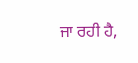ਜਾ ਰਹੀ ਹੈ,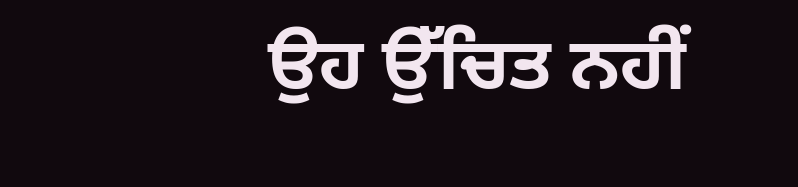ਉਹ ਉੱਚਿਤ ਨਹੀਂ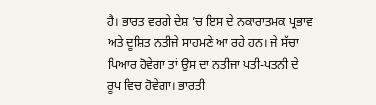ਹੈ। ਭਾਰਤ ਵਰਗੇ ਦੇਸ਼ ’ਚ ਇਸ ਦੇ ਨਕਾਰਾਤਮਕ ਪ੍ਰਭਾਵ ਅਤੇ ਦੂਸ਼ਿਤ ਨਤੀਜੇ ਸਾਹਮਣੇ ਆ ਰਹੇ ਹਨ। ਜੇ ਸੱਚਾ ਪਿਆਰ ਹੋਵੇਗਾ ਤਾਂ ਉਸ ਦਾ ਨਤੀਜਾ ਪਤੀ-ਪਤਨੀ ਦੇ ਰੂਪ ਵਿਚ ਹੋਵੇਗਾ। ਭਾਰਤੀ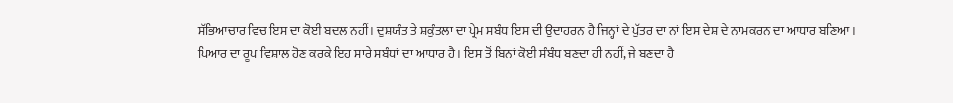ਸੱਭਿਆਚਾਰ ਵਿਚ ਇਸ ਦਾ ਕੋਈ ਬਦਲ ਨਹੀਂ। ਦੁਸ਼ਯੰਤ ਤੇ ਸ਼ਕੁੰਤਲਾ ਦਾ ਪ੍ਰੇਮ ਸਬੰਧ ਇਸ ਦੀ ਉਦਾਹਰਨ ਹੈ ਜਿਨ੍ਹਾਂ ਦੇ ਪੁੱਤਰ ਦਾ ਨਾਂ ਇਸ ਦੇਸ਼ ਦੇ ਨਾਮਕਰਨ ਦਾ ਆਧਾਰ ਬਣਿਆ।
ਪਿਆਰ ਦਾ ਰੂਪ ਵਿਸ਼ਾਲ ਹੋਣ ਕਰਕੇ ਇਹ ਸਾਰੇ ਸਬੰਧਾਂ ਦਾ ਆਧਾਰ ਹੈ। ਇਸ ਤੋਂ ਬਿਨਾਂ ਕੋਈ ਸੰਬੰਧ ਬਣਦਾ ਹੀ ਨਹੀਂ, ਜੇ ਬਣਦਾ ਹੈ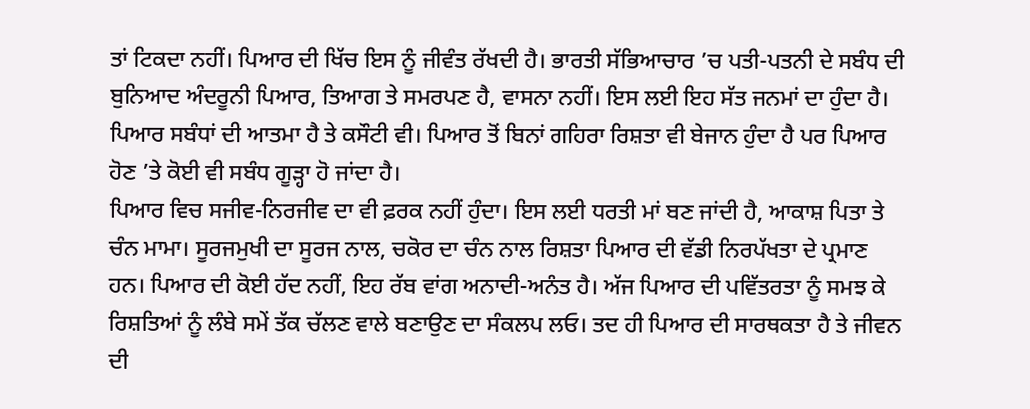ਤਾਂ ਟਿਕਦਾ ਨਹੀਂ। ਪਿਆਰ ਦੀ ਖਿੱਚ ਇਸ ਨੂੰ ਜੀਵੰਤ ਰੱਖਦੀ ਹੈ। ਭਾਰਤੀ ਸੱਭਿਆਚਾਰ ’ਚ ਪਤੀ-ਪਤਨੀ ਦੇ ਸਬੰਧ ਦੀ ਬੁਨਿਆਦ ਅੰਦਰੂਨੀ ਪਿਆਰ, ਤਿਆਗ ਤੇ ਸਮਰਪਣ ਹੈ, ਵਾਸਨਾ ਨਹੀਂ। ਇਸ ਲਈ ਇਹ ਸੱਤ ਜਨਮਾਂ ਦਾ ਹੁੰਦਾ ਹੈ। ਪਿਆਰ ਸਬੰਧਾਂ ਦੀ ਆਤਮਾ ਹੈ ਤੇ ਕਸੌਟੀ ਵੀ। ਪਿਆਰ ਤੋਂ ਬਿਨਾਂ ਗਹਿਰਾ ਰਿਸ਼ਤਾ ਵੀ ਬੇਜਾਨ ਹੁੰਦਾ ਹੈ ਪਰ ਪਿਆਰ ਹੋਣ ’ਤੇ ਕੋਈ ਵੀ ਸਬੰਧ ਗੂੜ੍ਹਾ ਹੋ ਜਾਂਦਾ ਹੈ।
ਪਿਆਰ ਵਿਚ ਸਜੀਵ-ਨਿਰਜੀਵ ਦਾ ਵੀ ਫ਼ਰਕ ਨਹੀਂ ਹੁੰਦਾ। ਇਸ ਲਈ ਧਰਤੀ ਮਾਂ ਬਣ ਜਾਂਦੀ ਹੈ, ਆਕਾਸ਼ ਪਿਤਾ ਤੇ ਚੰਨ ਮਾਮਾ। ਸੂਰਜਮੁਖੀ ਦਾ ਸੂਰਜ ਨਾਲ, ਚਕੋਰ ਦਾ ਚੰਨ ਨਾਲ ਰਿਸ਼ਤਾ ਪਿਆਰ ਦੀ ਵੱਡੀ ਨਿਰਪੱਖਤਾ ਦੇ ਪ੍ਰਮਾਣ ਹਨ। ਪਿਆਰ ਦੀ ਕੋਈ ਹੱਦ ਨਹੀਂ, ਇਹ ਰੱਬ ਵਾਂਗ ਅਨਾਦੀ-ਅਨੰਤ ਹੈ। ਅੱਜ ਪਿਆਰ ਦੀ ਪਵਿੱਤਰਤਾ ਨੂੰ ਸਮਝ ਕੇ ਰਿਸ਼ਤਿਆਂ ਨੂੰ ਲੰਬੇ ਸਮੇਂ ਤੱਕ ਚੱਲਣ ਵਾਲੇ ਬਣਾਉਣ ਦਾ ਸੰਕਲਪ ਲਓ। ਤਦ ਹੀ ਪਿਆਰ ਦੀ ਸਾਰਥਕਤਾ ਹੈ ਤੇ ਜੀਵਨ ਦੀ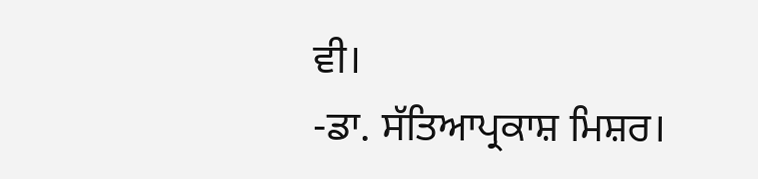ਵੀ।
-ਡਾ. ਸੱਤਿਆਪ੍ਰਕਾਸ਼ ਮਿਸ਼ਰ।